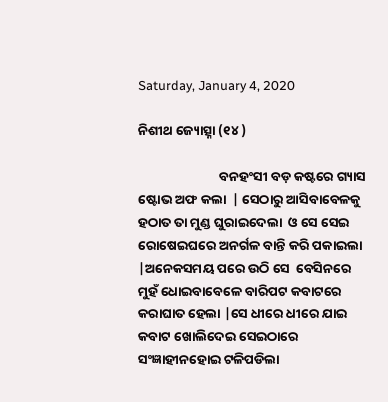Saturday, January 4, 2020

ନିଶୀଥ ଜ୍ୟୋତ୍ସ୍ନା (୧୪ )

                           ବନହଂସୀ ବଡ଼ କଷ୍ଟରେ ଗ୍ୟାସ ଷ୍ଟୋଭ ଅଫ କଲା  | ସେଠାରୁ ଆସିବାବେଳକୁ ହଠାତ ତା ମୁଣ୍ଡ ଘୁରାଇଦେଲା  ଓ ସେ ସେଇ ରୋଷେଇଘରେ ଅନର୍ଗଳ ବାନ୍ତି କରି ପକାଇଲା |ଅନେକସମୟ ପରେ ଉଠି ସେ  ବେସିନରେ ମୁହଁ ଧୋଇବାବେଳେ ବାରିପଟ କବାଟରେ କରାଘାତ ହେଲା |ସେ ଧୀରେ ଧୀରେ ଯାଇ କବାଟ ଖୋଲିଦେଇ ସେଇଠାରେ ସଂଜ୍ଞାହୀନହୋଇ ଟଳିପଡିଲା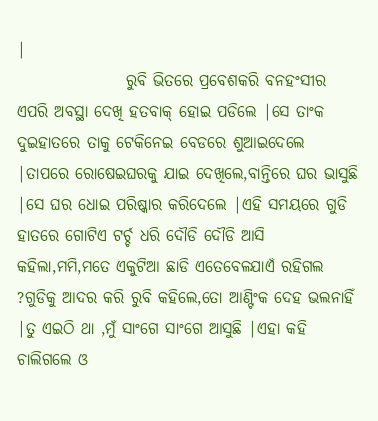|
                 ରୁବି ଭିତରେ ପ୍ରବେଶକରି ବନହଂସୀର ଏପରି ଅବସ୍ଥା ଦେଖି ହତବାକ୍ ହୋଇ ପଡିଲେ |ସେ ତାଂକ ଦୁଇହାତରେ ତାକୁ ଟେକିନେଇ ବେଡରେ ଶୁଆଇଦେଲେ |ତାପରେ ରୋଷେଇଘରକୁ ଯାଇ ଦେଖିଲେ,ବାନ୍ତିରେ ଘର ଭାସୁଛି |ସେ ଘର ଧୋଇ ପରିଷ୍କାର କରିଦେଲେ |ଏହି ସମୟରେ ଗୁଡି ହାତରେ ଗୋଟିଏ ଟର୍ଚ୍ଚ ଧରି ଦୌଡି ଦୌଡି ଆସି କହିଲା,ମମି,ମତେ ଏକୁଟିଆ ଛାଡି ଏତେବେଳଯାଏଁ ରହିଗଲ ?ଗୁଡିକୁ ଆଦର କରି ରୁବି କହିଲେ,ତୋ ଆଣ୍ଟିଂକ ଦେହ ଭଲନାହିଁ |ତୁ ଏଇଠି ଥା ,ମୁଁ ସାଂଗେ ସାଂଗେ ଆସୁଛି |ଏହା କହି ଚାଲିଗଲେ ଓ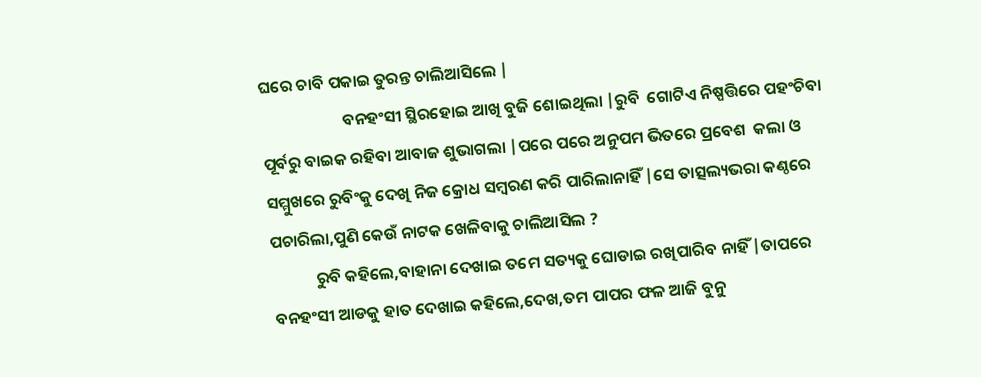ଘରେ ଚାବି ପକାଇ ତୁରନ୍ତ ଚାଲିଆସିଲେ |
                      ବନହଂସୀ ସ୍ଥିରହୋଇ ଆଖି ବୁଜି ଶୋଇଥିଲା |ରୁବି  ଗୋଟିଏ ନିଷ୍ପତ୍ତିରେ ପହଂଚିବା ପୂର୍ବରୁ ବାଇକ ରହିବା ଆବାଜ ଶୁଭାଗଲା |ପରେ ପରେ ଅନୁପମ ଭିତରେ ପ୍ରବେଶ  କଲା ଓ ସମ୍ମୁଖରେ ରୁବିଂକୁ ଦେଖି ନିଜ କ୍ରୋଧ ସମ୍ବରଣ କରି ପାରିଲାନାହିଁ |ସେ ତାତ୍ସଲ୍ୟଭରା କଣ୍ଠରେ ପଚାରିଲା,ପୁଣି କେଉଁ ନାଟକ ଖେଳିବାକୁ ଚାଲିଆସିଲ ?
            ରୁବି କହିଲେ,ବାହାନା ଦେଖାଇ ତମେ ସତ୍ୟକୁ ଘୋଡାଇ ରଖିପାରିବ ନାହିଁ |ତାପରେ ବନହଂସୀ ଆଡକୁ ହାତ ଦେଖାଇ କହିଲେ,ଦେଖ,ତମ ପାପର ଫଳ ଆଜି ବୁନୁ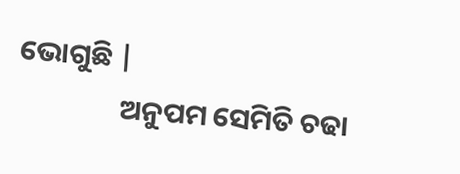ଭୋଗୁଛି |
                ଅନୁପମ ସେମିତି ଚଢା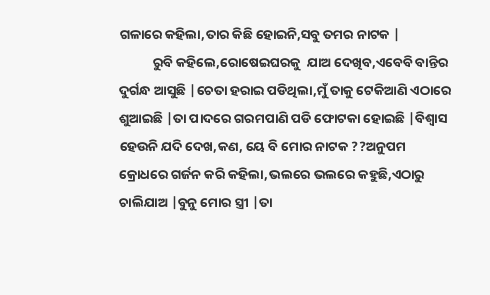ଗଳାରେ କହିଲା,ତାର କିଛି ହୋଇନି,ସବୁ ତମର ନାଟକ |
           ରୁବି କହିଲେ,ରୋଷେଇଘରକୁ  ଯାଅ ଦେଖିବ,ଏବେବି ବାନ୍ତିର ଦୁର୍ଗନ୍ଧ ଆସୁଛି |ଚେତା ହରାଇ ପଡିଥିଲା,ମୁଁ ତାକୁ ଟେକିଆଣି ଏଠାରେ ଶୁଆଇଛି |ତା ପାଦରେ ଗରମପାଣି ପଡି ଫୋଟକା ହୋଇଛି |ବିଶ୍ବାସ ହେଉନି ଯଦି ଦେଖ,କଣ, ୟେ ବି ମୋର ନାଟକ ??ଅନୁପମ କ୍ରୋଧରେ ଗର୍ଜନ କରି କହିଲା,ଭଲରେ ଭଲରେ କହୁଛି,ଏଠାରୁ ଚାଲିଯାଅ |ବୁନୁ ମୋର ସ୍ତ୍ରୀ |ତା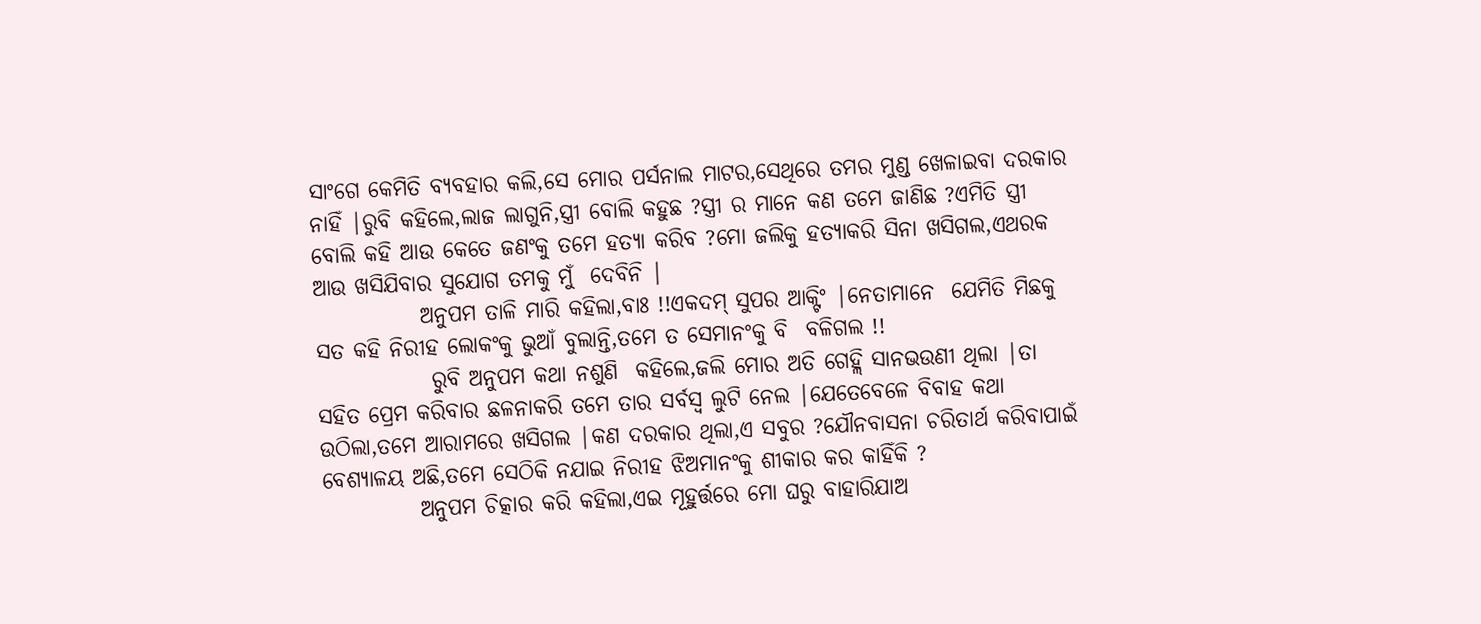ସାଂଗେ କେମିତି ବ୍ୟବହାର କଲି,ସେ ମୋର ପର୍ସନାଲ ମାଟର,ସେଥିରେ ତମର ମୁଣ୍ଡ ଖେଳାଇବା ଦରକାର ନାହିଁ |ରୁବି କହିଲେ,ଲାଜ ଲାଗୁନି,ସ୍ତ୍ରୀ ବୋଲି କହୁଛ ?ସ୍ତ୍ରୀ ର ମାନେ କଣ ତମେ ଜାଣିଛ ?ଏମିତି ସ୍ତ୍ରୀ ବୋଲି କହି ଆଉ କେତେ ଜଣଂକୁ ତମେ ହତ୍ୟା କରିବ ?ମୋ ଜଲିକୁ ହତ୍ୟାକରି ସିନା ଖସିଗଲ,ଏଥରକ ଆଉ ଖସିଯିବାର ସୁଯୋଗ ତମକୁ ମୁଁ  ଦେବିନି |
            ଅନୁପମ ତାଳି ମାରି କହିଲା,ବାଃ !!ଏକଦମ୍ ସୁପର ଆକ୍ଟିଂ |ନେତାମାନେ  ଯେମିତି ମିଛକୁ ସତ କହି ନିରୀହ ଲୋକଂକୁ ଭୁଆଁ ବୁଲାନ୍ତି,ତମେ ତ ସେମାନଂକୁ ବି  ବଳିଗଲ !!
             ରୁବି ଅନୁପମ କଥା ନଶୁଣି  କହିଲେ,ଜଲି ମୋର ଅତି ଗେହ୍ଲି ସାନଭଉଣୀ ଥିଲା |ତା ସହିତ ପ୍ରେମ କରିବାର ଛଳନାକରି ତମେ ତାର ସର୍ବସ୍ବ ଲୁଟି ନେଲ |ଯେତେବେଳେ ବିବାହ କଥା ଉଠିଲା,ତମେ ଆରାମରେ ଖସିଗଲ |କଣ ଦରକାର ଥିଲା,ଏ ସବୁର ?ଯୌନବାସନା ଚରିତାର୍ଥ କରିବାପାଇଁ ବେଶ୍ୟାଳୟ ଅଛି,ତମେ ସେଠିକି ନଯାଇ ନିରୀହ ଝିଅମାନଂକୁ ଶୀକାର କର କାହିଁକି ?
           ଅନୁପମ ଚିତ୍କାର କରି କହିଲା,ଏଇ ମୂହୁର୍ତ୍ତରେ ମୋ ଘରୁ ବାହାରିଯାଅ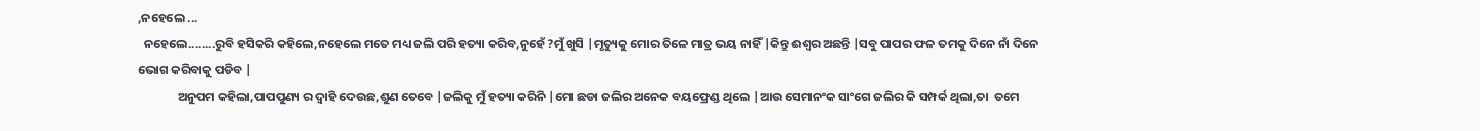,ନହେଲେ ...
  ନହେଲେ........ରୁବି ହସିକରି କହିଲେ,ନହେଲେ ମତେ ମଧ୍ୟ ଜଲି ପରି ହତ୍ୟା କରିବ,ନୁହେଁ ?ମୁଁ ଖୁସି |ମୃତ୍ୟୁକୁ ମୋର ତିଳେ ମାତ୍ର ଭୟ ନାହିଁ |କିନ୍ତୁ ଈଶ୍ବର ଅଛନ୍ତି |ସବୁ ପାପର ଫଳ ତମକୁ ଦିନେ ନାଁ ଦିନେ ଭୋଗ କରିବାକୁ ପଡିବ |
              ଅନୁପମ କହିଲା,ପାପପୁଣ୍ୟ ର ଦ୍ବାହି ଦେଉଛ,ଶୁଣ ତେବେ |ଜଲିକୁ ମୁଁ ହତ୍ୟା କରିନି |ମୋ ଛଡା ଜଲିର ଅନେକ ବୟଫ୍ରେଣ୍ଡ ଥିଲେ |ଆଉ ସେମାନଂକ ସାଂଗେ ଜଲିର କି ସମ୍ପର୍କ ଥିଲା,ତା  ତମେ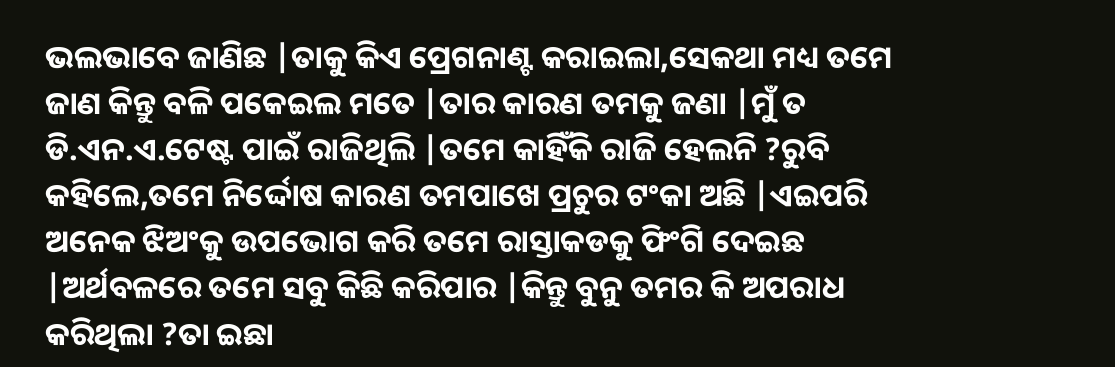ଭଲଭାବେ ଜାଣିଛ |ତାକୁ କିଏ ପ୍ରେଗନାଣ୍ଟ କରାଇଲା,ସେକଥା ମଧ୍ୟ ତମେ ଜାଣ କିନ୍ତୁ ବଳି ପକେଇଲ ମତେ |ତାର କାରଣ ତମକୁ ଜଣା |ମୁଁ ତ ଡି.ଏନ.ଏ.ଟେଷ୍ଟ ପାଇଁ ରାଜିଥିଲି |ତମେ କାହିଁକି ରାଜି ହେଲନି ?ରୁବି କହିଲେ,ତମେ ନିର୍ଦ୍ଦୋଷ କାରଣ ତମପାଖେ ପ୍ରଚୁର ଟଂକା ଅଛି |ଏଇପରି ଅନେକ ଝିଅଂକୁ ଉପଭୋଗ କରି ତମେ ରାସ୍ତାକଡକୁ ଫିଂଗି ଦେଇଛ |ଅର୍ଥବଳରେ ତମେ ସବୁ କିଛି କରିପାର |କିନ୍ତୁ ବୁନୁ ତମର କି ଅପରାଧ କରିଥିଲା ?ତା ଇଛା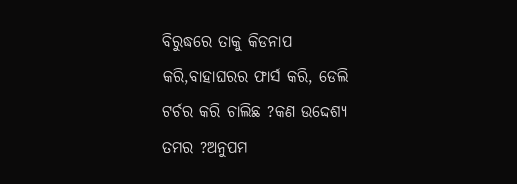ବିରୁଦ୍ଧରେ ତାକୁ କିଡନାପ କରି,ବାହାଘରର ଫାର୍ସ କରି, ଡେଲି ଟର୍ଚର କରି ଚାଲିଛ ?କଣ ଉଦ୍ଦେଶ୍ୟ ତମର ?ଅନୁପମ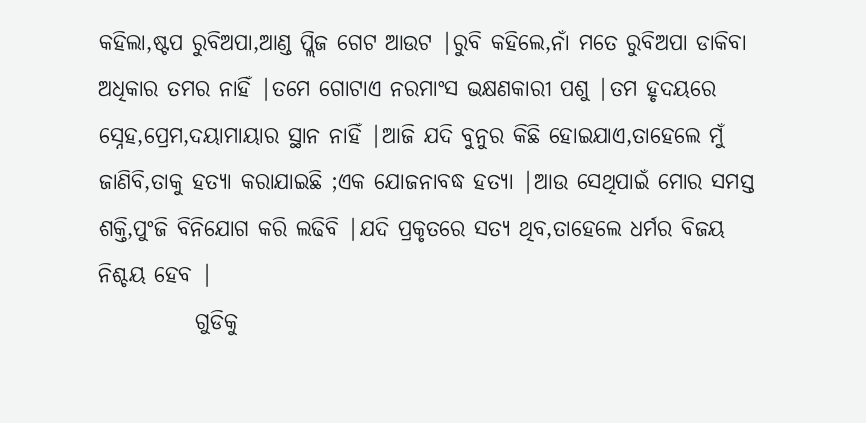କହିଲା,ଷ୍ଟପ ରୁବିଅପା,ଆଣ୍ଡ ପ୍ଲିଜ ଗେଟ ଆଉଟ |ରୁବି କହିଲେ,ନାଁ ମତେ ରୁବିଅପା ଡାକିବା ଅଧିକାର ତମର ନାହିଁ |ତମେ ଗୋଟାଏ ନରମାଂସ ଭକ୍ଷଣକାରୀ ପଶୁ |ତମ ହୃଦୟରେ ସ୍ନେହ,ପ୍ରେମ,ଦୟାମାୟାର ସ୍ଥାନ ନାହିଁ |ଆଜି ଯଦି ବୁନୁର କିଛି ହୋଇଯାଏ,ତାହେଲେ ମୁଁ ଜାଣିବି,ତାକୁ ହତ୍ୟା କରାଯାଇଛି ;ଏକ ଯୋଜନାବଦ୍ଧ ହତ୍ୟା |ଆଉ ସେଥିପାଇଁ ମୋର ସମସ୍ତ ଶକ୍ତି,ପୁଂଜି ବିନିଯୋଗ କରି ଲଢିବି |ଯଦି ପ୍ରକୃତରେ ସତ୍ୟ ଥିବ,ତାହେଲେ ଧର୍ମର ବିଜୟ ନିଶ୍ଚୟ ହେବ |
           ଗୁଡିକୁ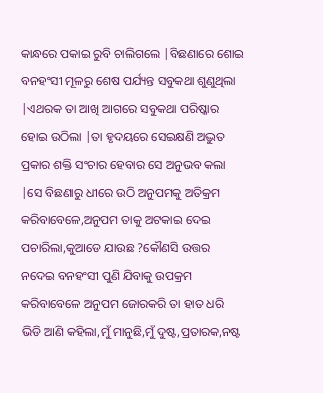କାନ୍ଧରେ ପକାଇ ରୁବି ଚାଲିଗଲେ |ବିଛଣାରେ ଶୋଇ ବନହଂସୀ ମୂଳରୁ ଶେଷ ପର୍ଯ୍ୟନ୍ତ ସବୁକଥା ଶୁଣୁଥିଲା |ଏଥରକ ତା ଆଖି ଆଗରେ ସବୁକଥା ପରିଷ୍କାର ହୋଇ ଉଠିଲା |ତା ହୃଦୟରେ ସେଇକ୍ଷଣି ଅଦ୍ଭୁତ ପ୍ରକାର ଶକ୍ତି ସଂଚାର ହେବାର ସେ ଅନୁଭବ କଲା |ସେ ବିଛଣାରୁ ଧୀରେ ଉଠି ଅନୁପମକୁ ଅତିକ୍ରମ କରିବାବେଳେ,ଅନୁପମ ତାକୁ ଅଟକାଇ ଦେଇ ପଚାରିଲା,କୁଆଡେ ଯାଉଛ ?କୌଣସି ଉତ୍ତର ନଦେଇ ବନହଂସୀ ପୁଣି ଯିବାକୁ ଉପକ୍ରମ କରିବାବେଳେ ଅନୁପମ ଜୋରକରି ତା ହାତ ଧରି ଭିଡି ଆଣି କହିଲା,ମୁଁ ମାନୁଛି,ମୁଁ ଦୁଷ୍ଟ,ପ୍ରତାରକ,ନଷ୍ଟ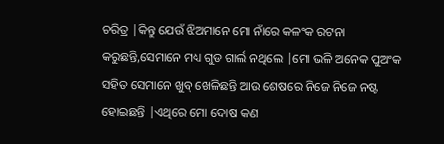ଚରିତ୍ର |କିନ୍ତୁ ଯେଉଁ ଝିଅମାନେ ମୋ ନାଁରେ କଳଂକ ରଟନା କରୁଛନ୍ତି,ସେମାନେ ମଧ୍ୟ ଗୁଡ ଗାର୍ଲ ନଥିଲେ |ମୋ ଭଳି ଅନେକ ପୁଅଂକ ସହିତ ସେମାନେ ଖୁବ୍ ଖେଳିଛନ୍ତି ଆଉ ଶେଷରେ ନିଜେ ନିଜେ ନଷ୍ଟ ହୋଇଛନ୍ତି |ଏଥିରେ ମୋ ଦୋଷ କଣ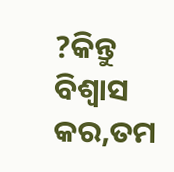?କିନ୍ତୁ ବିଶ୍ବାସ କର,ତମ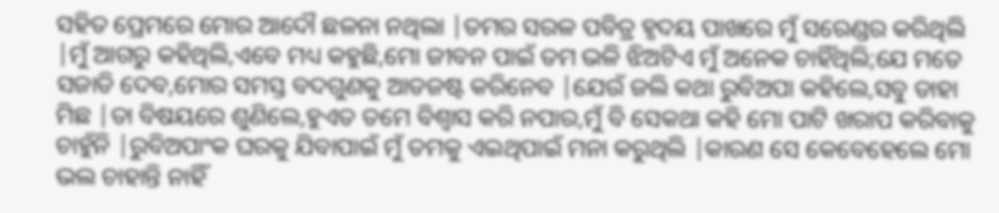ସହିତ ପ୍ରେମରେ ମୋର ଆଦୌ ଛଳନା ନଥିଲା |ତମର ସରଳ ପବିତ୍ର ହୃଦୟ ପାଖରେ ମୁଁ ସରେଣ୍ଡର କରିଥିଲି |ମୁଁ ଆଗରୁ କହିଥିଲି,ଏବେ ମଧ୍ୟ କହୁଛି,ମୋ ଜୀବନ ପାଇଁ ତମ ଭଳି ଝିଅଟିଏ ମୁଁ ଅନେକ ଚାହିଁଥିଲି;ଯେ ମତେ ସଜାଡି ଦେବ,ମୋର ସମସ୍ତ ବଦଗୁଣକୁ ଆଡଜଷ୍ଟ କରିନେବ |ଯେଉଁ ଜଲି କଥା ରୁବିଅପା କହିଲେ,ସବୁ ଡାହା ମିଛ |ତା ବିଷୟରେ ଶୁଣିଲେ,ହୁଏତ ତମେ ବିଶ୍ବାସ କରି ନପାର,ମୁଁ ବି ସେକଥା କହି ମୋ ପାଟି ଖରାପ କରିବାକୁ ଚାହୁଁନି |ରୁବିଅପାଂକ ଘରକୁ ଯିବାପାଇଁ ମୁଁ ତମକୁ ଏଇଥିପାଇଁ ମନା କରୁଥିଲି |କାରଣ ସେ କେବେହେଲେ ମୋ ଭଲ ଚାହାନ୍ତି ନାହିଁ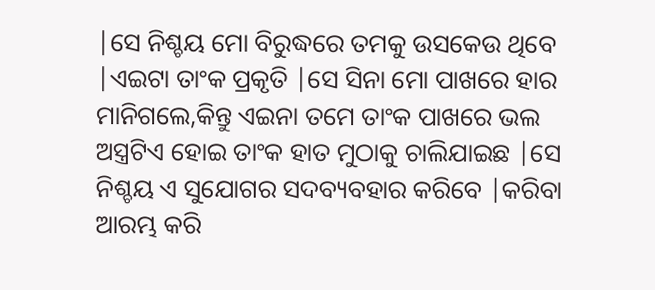|ସେ ନିଶ୍ଚୟ ମୋ ବିରୁଦ୍ଧରେ ତମକୁ ଉସକେଉ ଥିବେ |ଏଇଟା ତାଂକ ପ୍ରକୃତି |ସେ ସିନା ମୋ ପାଖରେ ହାର ମାନିଗଲେ,କିନ୍ତୁ ଏଇନା ତମେ ତାଂକ ପାଖରେ ଭଲ ଅସ୍ତ୍ରଟିଏ ହୋଇ ତାଂକ ହାତ ମୁଠାକୁ ଚାଲିଯାଇଛ |ସେ ନିଶ୍ଚୟ ଏ ସୁଯୋଗର ସଦବ୍ୟବହାର କରିବେ |କରିବା ଆରମ୍ଭ କରି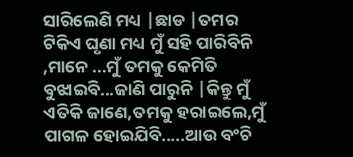ସାରିଲେଣି ମଧ୍ୟ |ଛାଡ |ତମର ଟିକିଏ ଘୃଣା ମଧ୍ୟ ମୁଁ ସହି ପାରିବିନି ,ମାନେ ...ମୁଁ ତମକୁ କେମିତି ବୁଝାଇବି...ଜାଣି ପାରୁନି |କିନ୍ତୁ ମୁଁ ଏତିକି ଜାଣେ,ତମକୁ ହରାଇଲେ,ମୁଁ ପାଗଳ ହୋଇଯିବି.....ଆଉ ବଂଚି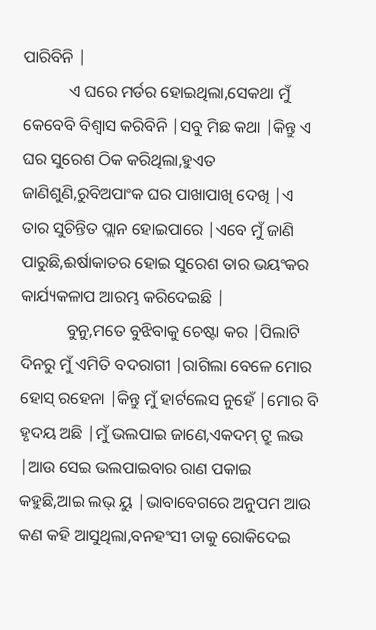ପାରିବିନି |
           ଏ ଘରେ ମର୍ଡର ହୋଇଥିଲା,ସେକଥା ମୁଁ କେବେବି ବିଶ୍ବାସ କରିବିନି |ସବୁ ମିଛ କଥା |କିନ୍ତୁ ଏ ଘର ସୁରେଶ ଠିକ କରିଥିଲା,ହୁଏତ ଜାଣିଶୁଣି,ରୁବିଅପାଂକ ଘର ପାଖାପାଖି ଦେଖି |ଏ ତାର ସୁଚିନ୍ତିତ ପ୍ଲାନ ହୋଇପାରେ |ଏବେ ମୁଁ ଜାଣି ପାରୁଛି,ଈର୍ଷାକାତର ହୋଇ ସୁରେଶ ତାର ଭୟଂକର କାର୍ଯ୍ୟକଳାପ ଆରମ୍ଭ କରିଦେଇଛି |
           ବୁନୁ,ମତେ ବୁଝିବାକୁ ଚେଷ୍ଟା କର |ପିଲାଟି ଦିନରୁ ମୁଁ ଏମିତି ବଦରାଗୀ |ରାଗିଲା ବେଳେ ମୋର ହୋସ୍ ରହେନା |କିନ୍ତୁ ମୁଁ ହାର୍ଟଲେସ ନୁହେଁ |ମୋର ବି ହୃଦୟ ଅଛି |ମୁଁ ଭଲପାଇ ଜାଣେ,ଏକଦମ୍ ଟ୍ରୁ ଲଭ |ଆଉ ସେଇ ଭଲପାଇବାର ରାଣ ପକାଇ କହୁଛି,ଆଇ ଲଭ୍ ୟୁ |ଭାବାବେଗରେ ଅନୁପମ ଆଉ କଣ କହି ଆସୁଥିଲା,ବନହଂସୀ ତାକୁ ରୋକିଦେଇ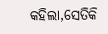କହିଲା,ସେତିକି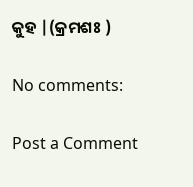କୁହ |(କ୍ରମଶଃ )

No comments:

Post a Comment